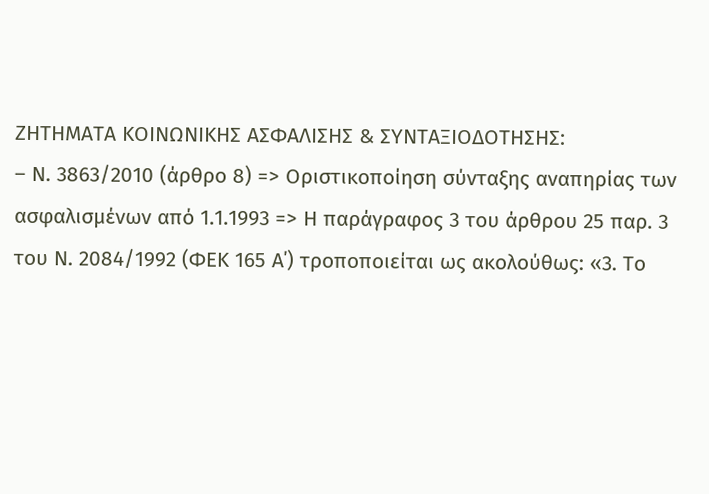ΖΗΤΗΜΑΤΑ ΚΟΙΝΩΝΙΚΗΣ ΑΣΦΑΛΙΣΗΣ & ΣΥΝΤΑΞΙΟΔΟΤΗΣΗΣ:
– Ν. 3863/2010 (άρθρο 8) => Οριστικοποίηση σύνταξης αναπηρίας των ασφαλισμένων από 1.1.1993 => Η παράγραφος 3 του άρθρου 25 παρ. 3 του Ν. 2084/1992 (ΦΕΚ 165 Α΄) τροποποιείται ως ακολούθως: «3. Το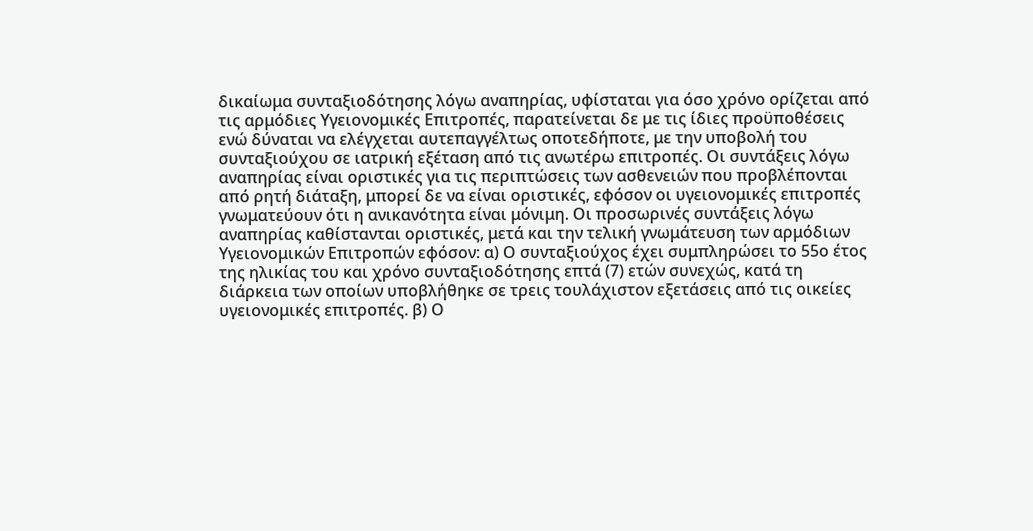δικαίωμα συνταξιοδότησης λόγω αναπηρίας, υφίσταται για όσο χρόνο ορίζεται από τις αρμόδιες Υγειονομικές Επιτροπές, παρατείνεται δε με τις ίδιες προϋποθέσεις ενώ δύναται να ελέγχεται αυτεπαγγέλτως οποτεδήποτε, με την υποβολή του συνταξιούχου σε ιατρική εξέταση από τις ανωτέρω επιτροπές. Οι συντάξεις λόγω αναπηρίας είναι οριστικές για τις περιπτώσεις των ασθενειών που προβλέπονται από ρητή διάταξη, μπορεί δε να είναι οριστικές, εφόσον οι υγειονομικές επιτροπές γνωματεύουν ότι η ανικανότητα είναι μόνιμη. Οι προσωρινές συντάξεις λόγω αναπηρίας καθίστανται οριστικές, μετά και την τελική γνωμάτευση των αρμόδιων Υγειονομικών Επιτροπών εφόσον: α) Ο συνταξιούχος έχει συμπληρώσει το 55ο έτος της ηλικίας του και χρόνο συνταξιοδότησης επτά (7) ετών συνεχώς, κατά τη διάρκεια των οποίων υποβλήθηκε σε τρεις τουλάχιστον εξετάσεις από τις οικείες υγειονομικές επιτροπές. β) Ο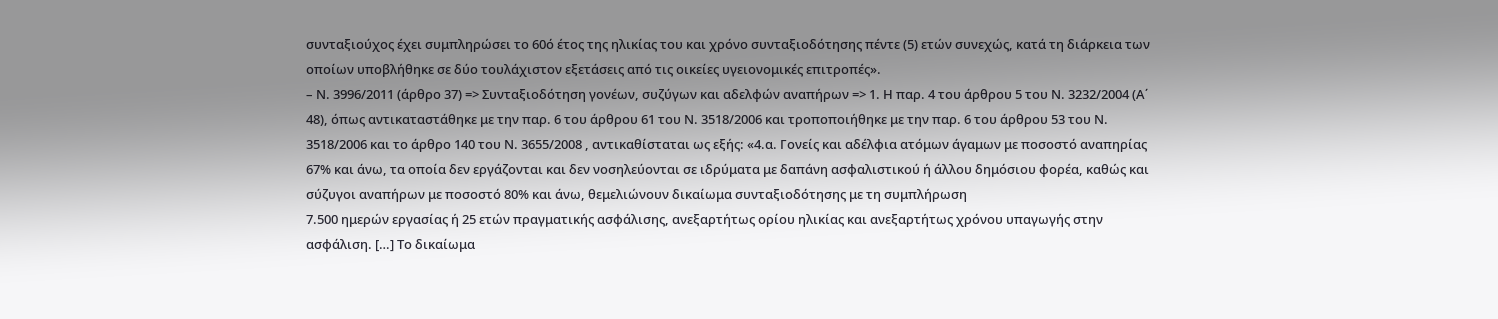συνταξιούχος έχει συμπληρώσει το 60ό έτος της ηλικίας του και χρόνο συνταξιοδότησης πέντε (5) ετών συνεχώς, κατά τη διάρκεια των οποίων υποβλήθηκε σε δύο τουλάχιστον εξετάσεις από τις οικείες υγειονομικές επιτροπές».
– Ν. 3996/2011 (άρθρο 37) => Συνταξιοδότηση γονέων, συζύγων και αδελφών αναπήρων => 1. Η παρ. 4 του άρθρου 5 του Ν. 3232/2004 (Α΄ 48), όπως αντικαταστάθηκε με την παρ. 6 του άρθρου 61 του Ν. 3518/2006 και τροποποιήθηκε με την παρ. 6 του άρθρου 53 του Ν. 3518/2006 και το άρθρο 140 του Ν. 3655/2008 , αντικαθίσταται ως εξής: «4.α. Γονείς και αδέλφια ατόμων άγαμων με ποσοστό αναπηρίας 67% και άνω, τα οποία δεν εργάζονται και δεν νοσηλεύονται σε ιδρύματα με δαπάνη ασφαλιστικού ή άλλου δημόσιου φορέα, καθώς και σύζυγοι αναπήρων με ποσοστό 80% και άνω, θεμελιώνουν δικαίωμα συνταξιοδότησης με τη συμπλήρωση
7.500 ημερών εργασίας ή 25 ετών πραγματικής ασφάλισης, ανεξαρτήτως ορίου ηλικίας και ανεξαρτήτως χρόνου υπαγωγής στην ασφάλιση. […] Το δικαίωμα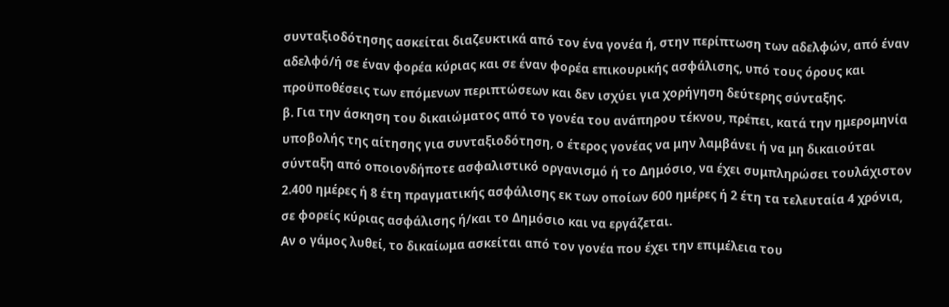συνταξιοδότησης ασκείται διαζευκτικά από τον ένα γονέα ή, στην περίπτωση των αδελφών, από έναν αδελφό/ή σε έναν φορέα κύριας και σε έναν φορέα επικουρικής ασφάλισης, υπό τους όρους και προϋποθέσεις των επόμενων περιπτώσεων και δεν ισχύει για χορήγηση δεύτερης σύνταξης.
β. Για την άσκηση του δικαιώματος από το γονέα του ανάπηρου τέκνου, πρέπει, κατά την ημερομηνία υποβολής της αίτησης για συνταξιοδότηση, ο έτερος γονέας να μην λαμβάνει ή να μη δικαιούται σύνταξη από οποιονδήποτε ασφαλιστικό οργανισμό ή το Δημόσιο, να έχει συμπληρώσει τουλάχιστον 2.400 ημέρες ή 8 έτη πραγματικής ασφάλισης εκ των οποίων 600 ημέρες ή 2 έτη τα τελευταία 4 χρόνια, σε φορείς κύριας ασφάλισης ή/και το Δημόσιο και να εργάζεται.
Αν ο γάμος λυθεί, το δικαίωμα ασκείται από τον γονέα που έχει την επιμέλεια του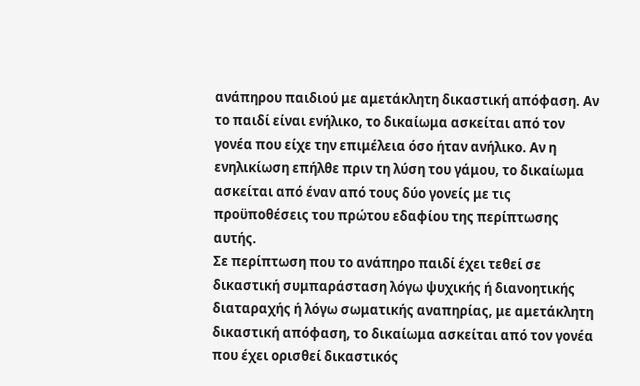ανάπηρου παιδιού με αμετάκλητη δικαστική απόφαση. Αν το παιδί είναι ενήλικο, το δικαίωμα ασκείται από τον γονέα που είχε την επιμέλεια όσο ήταν ανήλικο. Αν η ενηλικίωση επήλθε πριν τη λύση του γάμου, το δικαίωμα ασκείται από έναν από τους δύο γονείς με τις προϋποθέσεις του πρώτου εδαφίου της περίπτωσης αυτής.
Σε περίπτωση που το ανάπηρο παιδί έχει τεθεί σε δικαστική συμπαράσταση λόγω ψυχικής ή διανοητικής διαταραχής ή λόγω σωματικής αναπηρίας, με αμετάκλητη δικαστική απόφαση, το δικαίωμα ασκείται από τον γονέα που έχει ορισθεί δικαστικός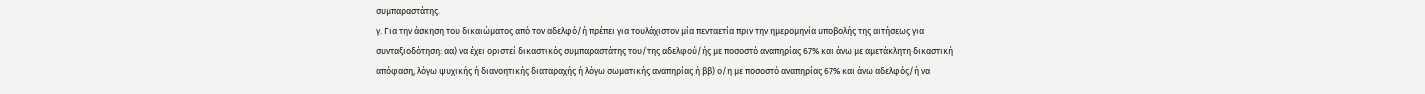συμπαραστάτης.
γ. Για την άσκηση του δικαιώματος από τον αδελφό/ή πρέπει για τουλάχιστον μία πενταετία πριν την ημερομηνία υποβολής της αιτήσεως για συνταξιοδότηση: αα) να έχει οριστεί δικαστικός συμπαραστάτης του/της αδελφού/ής με ποσοστό αναπηρίας 67% και άνω με αμετάκλητη δικαστική απόφαση, λόγω ψυχικής ή διανοητικής διαταραχής ή λόγω σωματικής αναπηρίας ή ββ) ο/η με ποσοστό αναπηρίας 67% και άνω αδελφός/ή να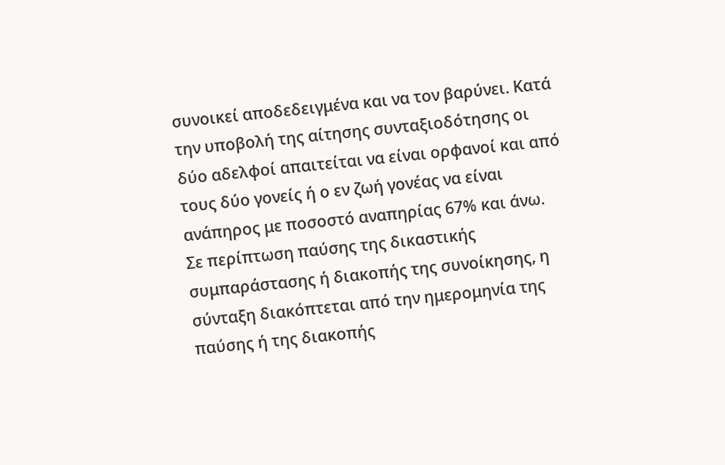συνοικεί αποδεδειγμένα και να τον βαρύνει. Κατά την υποβολή της αίτησης συνταξιοδότησης οι δύο αδελφοί απαιτείται να είναι ορφανοί και από τους δύο γονείς ή ο εν ζωή γονέας να είναι ανάπηρος με ποσοστό αναπηρίας 67% και άνω.
Σε περίπτωση παύσης της δικαστικής συμπαράστασης ή διακοπής της συνοίκησης, η σύνταξη διακόπτεται από την ημερομηνία της παύσης ή της διακοπής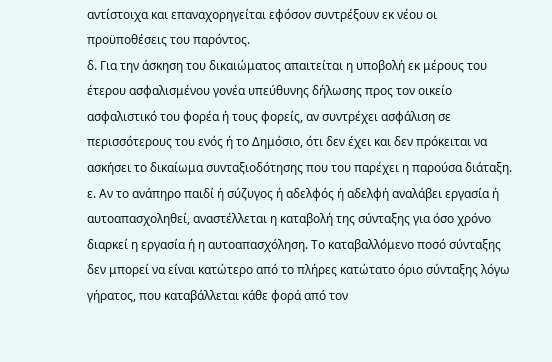αντίστοιχα και επαναχορηγείται εφόσον συντρέξουν εκ νέου οι προϋποθέσεις του παρόντος.
δ. Για την άσκηση του δικαιώματος απαιτείται η υποβολή εκ μέρους του έτερου ασφαλισμένου γονέα υπεύθυνης δήλωσης προς τον οικείο ασφαλιστικό του φορέα ή τους φορείς, αν συντρέχει ασφάλιση σε περισσότερους του ενός ή το Δημόσιο, ότι δεν έχει και δεν πρόκειται να ασκήσει το δικαίωμα συνταξιοδότησης που του παρέχει η παρούσα διάταξη.
ε. Αν το ανάπηρο παιδί ή σύζυγος ή αδελφός ή αδελφή αναλάβει εργασία ή αυτοαπασχοληθεί, αναστέλλεται η καταβολή της σύνταξης για όσο χρόνο διαρκεί η εργασία ή η αυτοαπασχόληση. Το καταβαλλόμενο ποσό σύνταξης δεν μπορεί να είναι κατώτερο από το πλήρες κατώτατο όριο σύνταξης λόγω γήρατος, που καταβάλλεται κάθε φορά από τον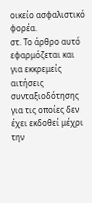οικείο ασφαλιστικό φορέα.
στ. Το άρθρο αυτό εφαρμόζεται και για εκκρεμείς αιτήσεις συνταξιοδότησης για τις οποίες δεν έχει εκδοθεί μέχρι την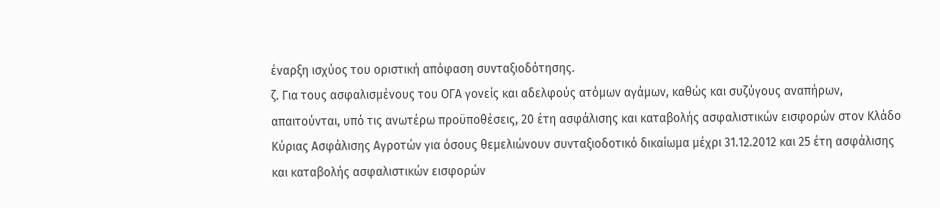έναρξη ισχύος του οριστική απόφαση συνταξιοδότησης.
ζ. Για τους ασφαλισμένους του ΟΓΑ γονείς και αδελφούς ατόμων αγάμων, καθώς και συζύγους αναπήρων, απαιτούνται, υπό τις ανωτέρω προϋποθέσεις, 20 έτη ασφάλισης και καταβολής ασφαλιστικών εισφορών στον Κλάδο Κύριας Ασφάλισης Αγροτών για όσους θεμελιώνουν συνταξιοδοτικό δικαίωμα μέχρι 31.12.2012 και 25 έτη ασφάλισης και καταβολής ασφαλιστικών εισφορών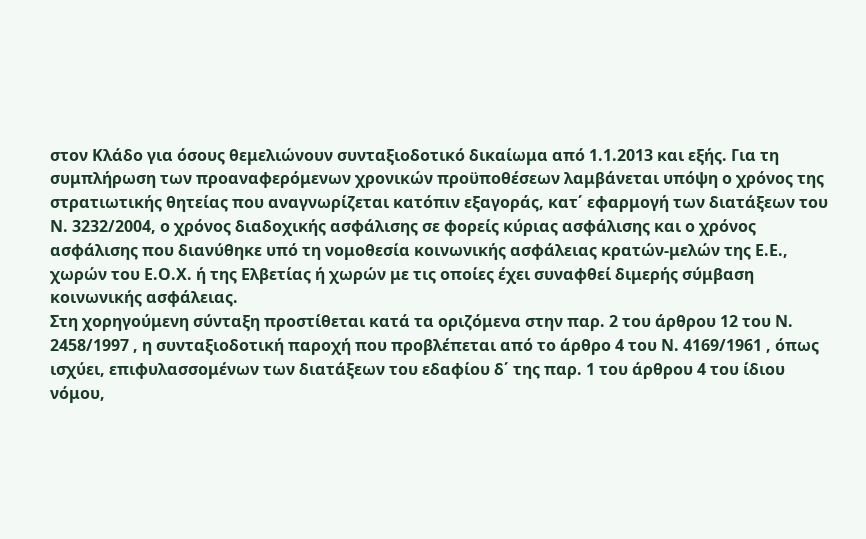στον Κλάδο για όσους θεμελιώνουν συνταξιοδοτικό δικαίωμα από 1.1.2013 και εξής. Για τη συμπλήρωση των προαναφερόμενων χρονικών προϋποθέσεων λαμβάνεται υπόψη ο χρόνος της στρατιωτικής θητείας που αναγνωρίζεται κατόπιν εξαγοράς, κατ΄ εφαρμογή των διατάξεων του Ν. 3232/2004, ο χρόνος διαδοχικής ασφάλισης σε φορείς κύριας ασφάλισης και ο χρόνος ασφάλισης που διανύθηκε υπό τη νομοθεσία κοινωνικής ασφάλειας κρατών-μελών της Ε.Ε., χωρών του Ε.Ο.Χ. ή της Ελβετίας ή χωρών με τις οποίες έχει συναφθεί διμερής σύμβαση κοινωνικής ασφάλειας.
Στη χορηγούμενη σύνταξη προστίθεται κατά τα οριζόμενα στην παρ. 2 του άρθρου 12 του Ν. 2458/1997 , η συνταξιοδοτική παροχή που προβλέπεται από το άρθρο 4 του Ν. 4169/1961 , όπως ισχύει, επιφυλασσομένων των διατάξεων του εδαφίου δ΄ της παρ. 1 του άρθρου 4 του ίδιου νόμου,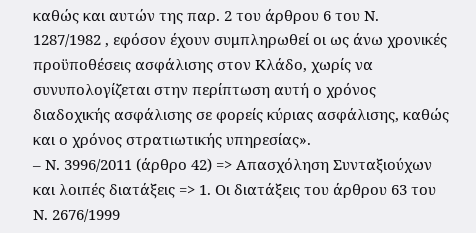καθώς και αυτών της παρ. 2 του άρθρου 6 του Ν. 1287/1982 , εφόσον έχουν συμπληρωθεί οι ως άνω χρονικές προϋποθέσεις ασφάλισης στον Κλάδο, χωρίς να συνυπολογίζεται στην περίπτωση αυτή ο χρόνος διαδοχικής ασφάλισης σε φορείς κύριας ασφάλισης, καθώς και ο χρόνος στρατιωτικής υπηρεσίας».
– Ν. 3996/2011 (άρθρο 42) => Απασχόληση Συνταξιούχων και λοιπές διατάξεις => 1. Οι διατάξεις του άρθρου 63 του Ν. 2676/1999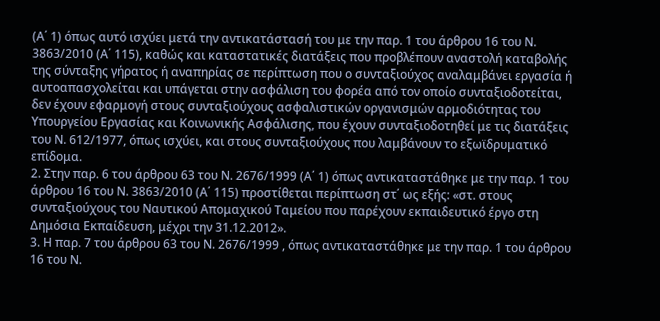(Α΄ 1) όπως αυτό ισχύει μετά την αντικατάστασή του με την παρ. 1 του άρθρου 16 του Ν. 3863/2010 (Α΄ 115), καθώς και καταστατικές διατάξεις που προβλέπουν αναστολή καταβολής της σύνταξης γήρατος ή αναπηρίας σε περίπτωση που ο συνταξιούχος αναλαμβάνει εργασία ή αυτοαπασχολείται και υπάγεται στην ασφάλιση του φορέα από τον οποίο συνταξιοδοτείται, δεν έχουν εφαρμογή στους συνταξιούχους ασφαλιστικών οργανισμών αρμοδιότητας του Υπουργείου Εργασίας και Κοινωνικής Ασφάλισης, που έχουν συνταξιοδοτηθεί με τις διατάξεις του Ν. 612/1977, όπως ισχύει, και στους συνταξιούχους που λαμβάνουν το εξωϊδρυματικό επίδομα.
2. Στην παρ. 6 του άρθρου 63 του Ν. 2676/1999 (Α΄ 1) όπως αντικαταστάθηκε με την παρ. 1 του άρθρου 16 του Ν. 3863/2010 (Α΄ 115) προστίθεται περίπτωση στ΄ ως εξής: «στ. στους συνταξιούχους του Ναυτικού Απομαχικού Ταμείου που παρέχουν εκπαιδευτικό έργο στη Δημόσια Εκπαίδευση, μέχρι την 31.12.2012».
3. Η παρ. 7 του άρθρου 63 του Ν. 2676/1999 , όπως αντικαταστάθηκε με την παρ. 1 του άρθρου 16 του Ν.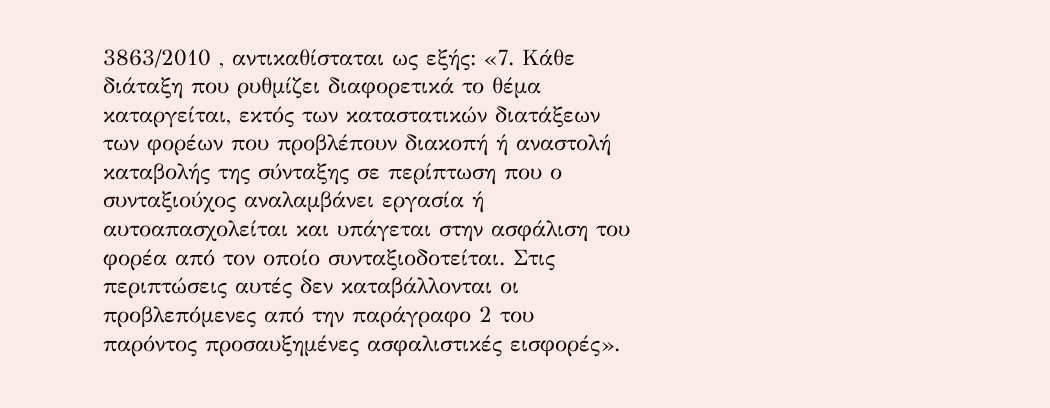3863/2010 , αντικαθίσταται ως εξής: «7. Κάθε διάταξη που ρυθμίζει διαφορετικά το θέμα καταργείται, εκτός των καταστατικών διατάξεων των φορέων που προβλέπουν διακοπή ή αναστολή καταβολής της σύνταξης σε περίπτωση που ο συνταξιούχος αναλαμβάνει εργασία ή αυτοαπασχολείται και υπάγεται στην ασφάλιση του φορέα από τον οποίο συνταξιοδοτείται. Στις περιπτώσεις αυτές δεν καταβάλλονται οι προβλεπόμενες από την παράγραφο 2 του παρόντος προσαυξημένες ασφαλιστικές εισφορές».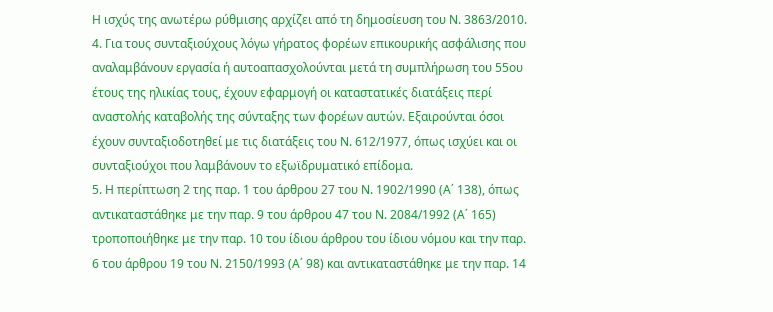Η ισχύς της ανωτέρω ρύθμισης αρχίζει από τη δημοσίευση του Ν. 3863/2010.
4. Για τους συνταξιούχους λόγω γήρατος φορέων επικουρικής ασφάλισης που αναλαμβάνουν εργασία ή αυτοαπασχολούνται μετά τη συμπλήρωση του 55ου έτους της ηλικίας τους, έχουν εφαρμογή οι καταστατικές διατάξεις περί αναστολής καταβολής της σύνταξης των φορέων αυτών. Εξαιρούνται όσοι έχουν συνταξιοδοτηθεί με τις διατάξεις του Ν. 612/1977, όπως ισχύει και οι συνταξιούχοι που λαμβάνουν το εξωϊδρυματικό επίδομα.
5. Η περίπτωση 2 της παρ. 1 του άρθρου 27 του Ν. 1902/1990 (Α΄ 138), όπως αντικαταστάθηκε με την παρ. 9 του άρθρου 47 του Ν. 2084/1992 (Α΄ 165) τροποποιήθηκε με την παρ. 10 του ίδιου άρθρου του ίδιου νόμου και την παρ. 6 του άρθρου 19 του Ν. 2150/1993 (Α΄ 98) και αντικαταστάθηκε με την παρ. 14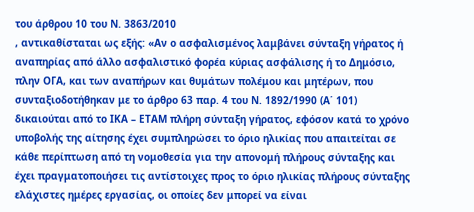του άρθρου 10 του Ν. 3863/2010
, αντικαθίσταται ως εξής: «Αν ο ασφαλισμένος λαμβάνει σύνταξη γήρατος ή αναπηρίας από άλλο ασφαλιστικό φορέα κύριας ασφάλισης ή το Δημόσιο, πλην ΟΓΑ, και των αναπήρων και θυμάτων πολέμου και μητέρων, που συνταξιοδοτήθηκαν με το άρθρο 63 παρ. 4 του Ν. 1892/1990 (Α΄ 101) δικαιούται από το ΙΚΑ – ΕΤΑΜ πλήρη σύνταξη γήρατος, εφόσον κατά το χρόνο υποβολής της αίτησης έχει συμπληρώσει το όριο ηλικίας που απαιτείται σε κάθε περίπτωση από τη νομοθεσία για την απονομή πλήρους σύνταξης και έχει πραγματοποιήσει τις αντίστοιχες προς το όριο ηλικίας πλήρους σύνταξης ελάχιστες ημέρες εργασίας, οι οποίες δεν μπορεί να είναι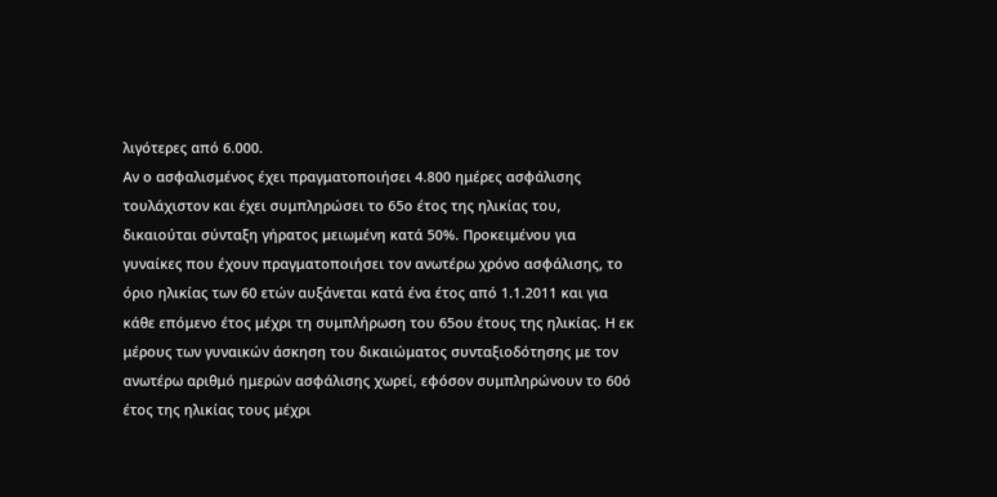λιγότερες από 6.000.
Αν ο ασφαλισμένος έχει πραγματοποιήσει 4.800 ημέρες ασφάλισης τουλάχιστον και έχει συμπληρώσει το 65ο έτος της ηλικίας του, δικαιούται σύνταξη γήρατος μειωμένη κατά 50%. Προκειμένου για γυναίκες που έχουν πραγματοποιήσει τον ανωτέρω χρόνο ασφάλισης, το όριο ηλικίας των 60 ετών αυξάνεται κατά ένα έτος από 1.1.2011 και για κάθε επόμενο έτος μέχρι τη συμπλήρωση του 65ου έτους της ηλικίας. Η εκ μέρους των γυναικών άσκηση του δικαιώματος συνταξιοδότησης με τον ανωτέρω αριθμό ημερών ασφάλισης χωρεί, εφόσον συμπληρώνουν το 60ό έτος της ηλικίας τους μέχρι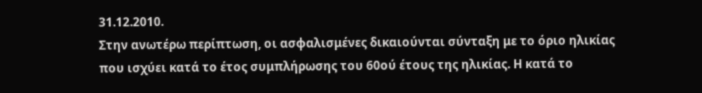31.12.2010.
Στην ανωτέρω περίπτωση, οι ασφαλισμένες δικαιούνται σύνταξη με το όριο ηλικίας που ισχύει κατά το έτος συμπλήρωσης του 60ού έτους της ηλικίας. Η κατά το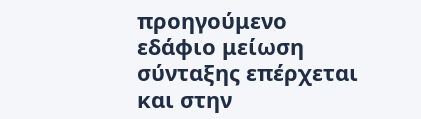προηγούμενο εδάφιο μείωση σύνταξης επέρχεται και στην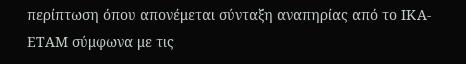περίπτωση όπου απονέμεται σύνταξη αναπηρίας από το ΙΚΑ-ΕΤΑΜ σύμφωνα με τις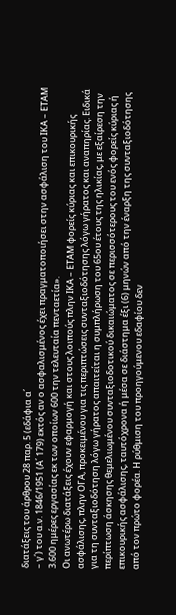διατάξεις του άρθρου 28 παρ. 5 (εδάφια α΄
– γ΄) του α.ν. 1846/1951 (Α΄ 179) εκτός αν ο ασφαλισμένος έχει πραγματοποιήσει στην ασφάλιση του ΙΚΑ – ΕΤΑΜ 3.600 ημέρες εργασίας εκ των οποίων 600 την τελευταία πενταετία».
Οι ανωτέρω διατάξεις έχουν εφαρμογή και στους λοιπούς πλην ΙΚΑ – ΕΤΑΜ φορείς κύριας και επικουρικής ασφάλισης, πλην ΟΓΑ, προκειμένου για τις περιπτώσεις συνταξιοδότησης λόγω γήρατος και αναπηρίας. Ειδικά για τη συνταξιοδότηση λόγω γήρατος απαιτείται η συμπλήρωση του 65ου έτους της ηλικίας, με εξαίρεση την περίπτωση άσκησης θεμελιωμένου συνταξιοδοτικού δικαιώματος σε περισσότερους του ενός φορείς κύριας ή επικουρικής ασφάλισης, ταυτόχρονα ή μέσα σε διάστημα έξι (6) μηνών από την έναρξη της συνταξιοδότησης από τον πρώτο φορέα. Η ρύθμιση του προηγούμενου εδαφίου δεν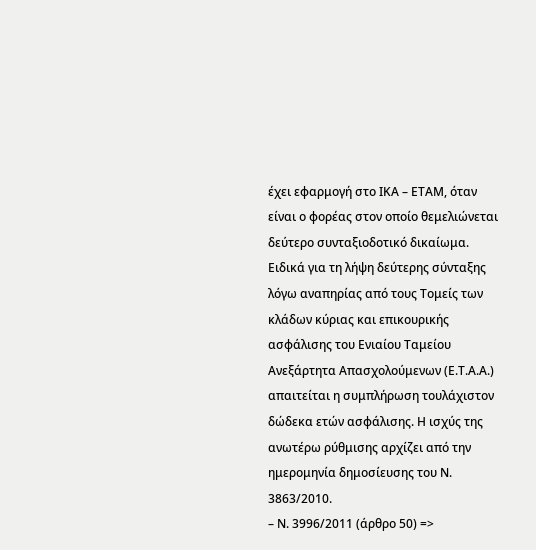έχει εφαρμογή στο ΙΚΑ – ΕΤΑΜ, όταν είναι ο φορέας στον οποίο θεμελιώνεται δεύτερο συνταξιοδοτικό δικαίωμα. Ειδικά για τη λήψη δεύτερης σύνταξης λόγω αναπηρίας από τους Τομείς των κλάδων κύριας και επικουρικής ασφάλισης του Ενιαίου Ταμείου Ανεξάρτητα Απασχολούμενων (Ε.Τ.Α.Α.) απαιτείται η συμπλήρωση τουλάχιστον δώδεκα ετών ασφάλισης. Η ισχύς της ανωτέρω ρύθμισης αρχίζει από την ημερομηνία δημοσίευσης του Ν. 3863/2010.
– Ν. 3996/2011 (άρθρο 50) =>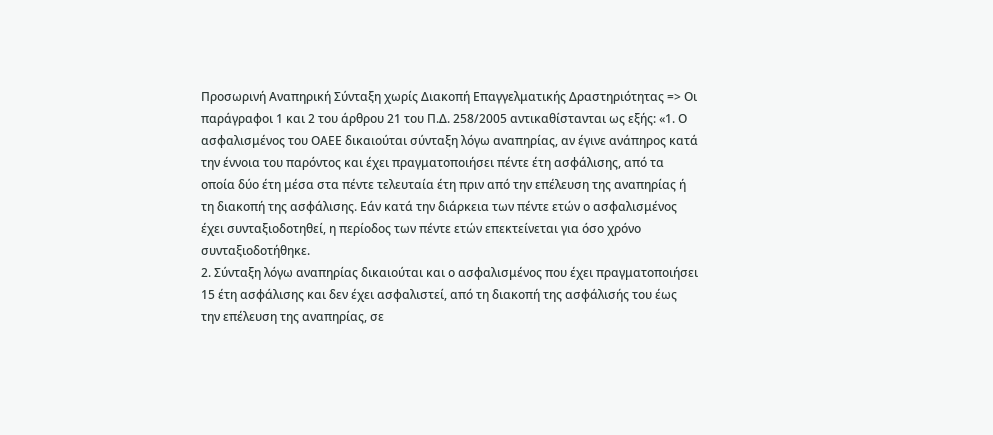Προσωρινή Αναπηρική Σύνταξη χωρίς Διακοπή Επαγγελματικής Δραστηριότητας => Οι παράγραφοι 1 και 2 του άρθρου 21 του Π.Δ. 258/2005 αντικαθίστανται ως εξής: «1. Ο ασφαλισμένος του ΟΑΕΕ δικαιούται σύνταξη λόγω αναπηρίας, αν έγινε ανάπηρος κατά την έννοια του παρόντος και έχει πραγματοποιήσει πέντε έτη ασφάλισης, από τα οποία δύο έτη μέσα στα πέντε τελευταία έτη πριν από την επέλευση της αναπηρίας ή τη διακοπή της ασφάλισης. Εάν κατά την διάρκεια των πέντε ετών ο ασφαλισμένος έχει συνταξιοδοτηθεί, η περίοδος των πέντε ετών επεκτείνεται για όσο χρόνο συνταξιοδοτήθηκε.
2. Σύνταξη λόγω αναπηρίας δικαιούται και ο ασφαλισμένος που έχει πραγματοποιήσει 15 έτη ασφάλισης και δεν έχει ασφαλιστεί, από τη διακοπή της ασφάλισής του έως την επέλευση της αναπηρίας, σε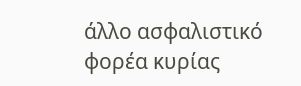άλλο ασφαλιστικό φορέα κυρίας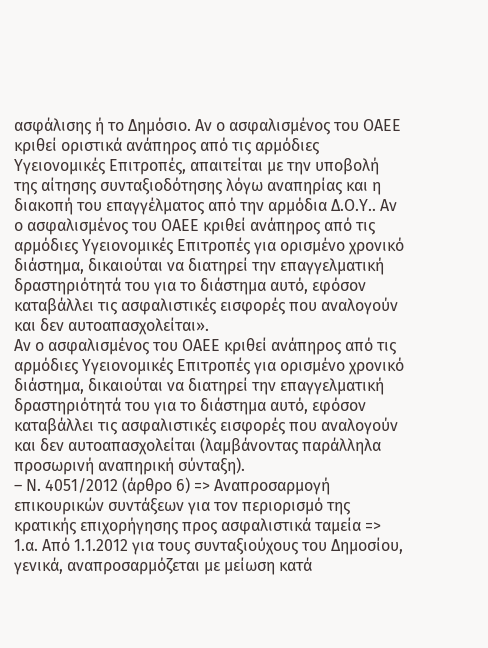ασφάλισης ή το Δημόσιο. Αν ο ασφαλισμένος του ΟΑΕΕ κριθεί οριστικά ανάπηρος από τις αρμόδιες Υγειονομικές Επιτροπές, απαιτείται με την υποβολή της αίτησης συνταξιοδότησης λόγω αναπηρίας και η διακοπή του επαγγέλματος από την αρμόδια Δ.Ο.Υ.. Αν ο ασφαλισμένος του ΟΑΕΕ κριθεί ανάπηρος από τις αρμόδιες Υγειονομικές Επιτροπές για ορισμένο χρονικό διάστημα, δικαιούται να διατηρεί την επαγγελματική δραστηριότητά του για το διάστημα αυτό, εφόσον καταβάλλει τις ασφαλιστικές εισφορές που αναλογούν και δεν αυτοαπασχολείται».
Αν ο ασφαλισμένος του ΟΑΕΕ κριθεί ανάπηρος από τις αρμόδιες Υγειονομικές Επιτροπές για ορισμένο χρονικό διάστημα, δικαιούται να διατηρεί την επαγγελματική δραστηριότητά του για το διάστημα αυτό, εφόσον καταβάλλει τις ασφαλιστικές εισφορές που αναλογούν και δεν αυτοαπασχολείται (λαμβάνοντας παράλληλα προσωρινή αναπηρική σύνταξη).
– Ν. 4051/2012 (άρθρο 6) => Αναπροσαρμογή επικουρικών συντάξεων για τον περιορισμό της κρατικής επιχορήγησης προς ασφαλιστικά ταμεία => 1.α. Από 1.1.2012 για τους συνταξιούχους του Δημοσίου, γενικά, αναπροσαρμόζεται με μείωση κατά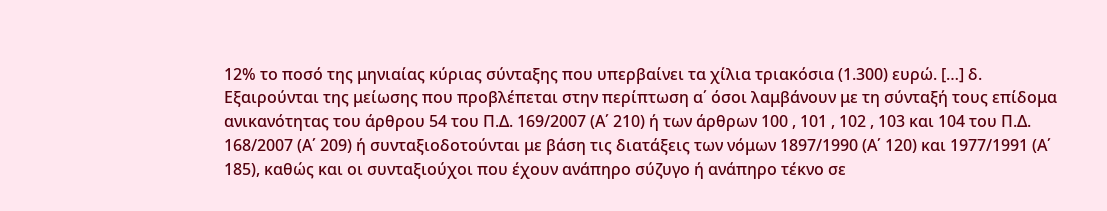12% το ποσό της μηνιαίας κύριας σύνταξης που υπερβαίνει τα χίλια τριακόσια (1.300) ευρώ. […] δ. Εξαιρούνται της μείωσης που προβλέπεται στην περίπτωση α΄ όσοι λαμβάνουν με τη σύνταξή τους επίδομα ανικανότητας του άρθρου 54 του Π.Δ. 169/2007 (Α΄ 210) ή των άρθρων 100 , 101 , 102 , 103 και 104 του Π.Δ. 168/2007 (Α΄ 209) ή συνταξιοδοτούνται με βάση τις διατάξεις των νόμων 1897/1990 (Α΄ 120) και 1977/1991 (Α΄ 185), καθώς και οι συνταξιούχοι που έχουν ανάπηρο σύζυγο ή ανάπηρο τέκνο σε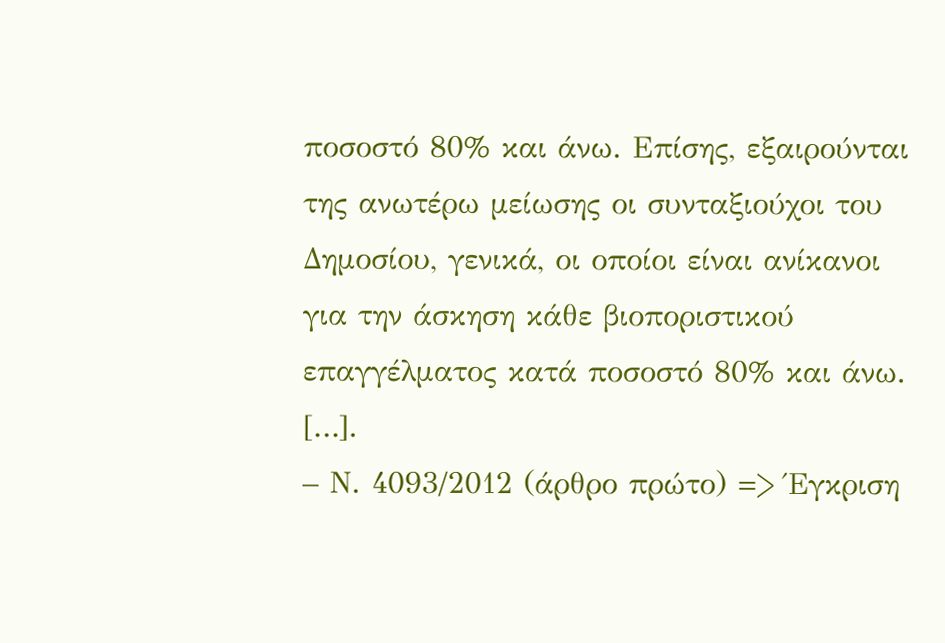ποσοστό 80% και άνω. Επίσης, εξαιρούνται της ανωτέρω μείωσης οι συνταξιούχοι του Δημοσίου, γενικά, οι οποίοι είναι ανίκανοι για την άσκηση κάθε βιοποριστικού επαγγέλματος κατά ποσοστό 80% και άνω. […].
– Ν. 4093/2012 (άρθρο πρώτο) => Έγκριση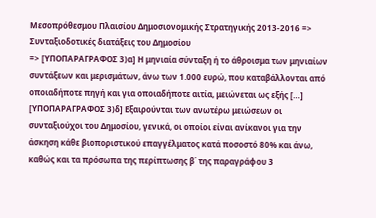Μεσοπρόθεσμου Πλαισίου Δημοσιονομικής Στρατηγικής 2013-2016 => Συνταξιοδοτικές διατάξεις του Δημοσίου
=> [ΥΠΟΠΑΡΑΓΡΑΦΟΣ 3)α] Η μηνιαία σύνταξη ή το άθροισμα των μηνιαίων συντάξεων και μερισμάτων, άνω των 1.000 ευρώ, που καταβάλλονται από οποιαδήποτε πηγή και για οποιαδήποτε αιτία, μειώνεται ως εξής […] [ΥΠΟΠΑΡΑΓΡΑΦΟΣ 3)δ] Εξαιρούνται των ανωτέρω μειώσεων οι συνταξιούχοι του Δημοσίου, γενικά, οι οποίοι είναι ανίκανοι για την άσκηση κάθε βιοποριστικού επαγγέλματος κατά ποσοστό 80% και άνω, καθώς και τα πρόσωπα της περίπτωσης β΄ της παραγράφου 3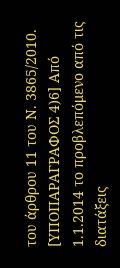του άρθρου 11 του Ν. 3865/2010.
[ΥΠΟΠΑΡΑΓΡΑΦΟΣ 4)6] Από 1.1.2014 το προβλεπόμενο από τις διατάξεις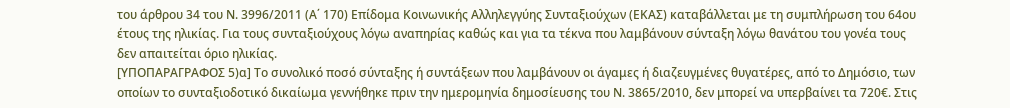του άρθρου 34 του Ν. 3996/2011 (Α΄ 170) Επίδομα Κοινωνικής Αλληλεγγύης Συνταξιούχων (ΕΚΑΣ) καταβάλλεται με τη συμπλήρωση του 64ου έτους της ηλικίας. Για τους συνταξιούχους λόγω αναπηρίας καθώς και για τα τέκνα που λαμβάνουν σύνταξη λόγω θανάτου του γονέα τους δεν απαιτείται όριο ηλικίας.
[ΥΠΟΠΑΡΑΓΡΑΦΟΣ 5)α] Το συνολικό ποσό σύνταξης ή συντάξεων που λαμβάνουν οι άγαμες ή διαζευγμένες θυγατέρες, από το Δημόσιο, των οποίων το συνταξιοδοτικό δικαίωμα γεννήθηκε πριν την ημερομηνία δημοσίευσης του Ν. 3865/2010, δεν μπορεί να υπερβαίνει τα 720€. Στις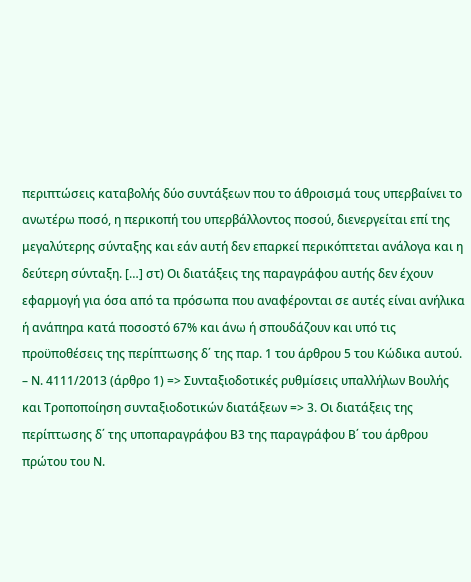περιπτώσεις καταβολής δύο συντάξεων που το άθροισμά τους υπερβαίνει το ανωτέρω ποσό, η περικοπή του υπερβάλλοντος ποσού, διενεργείται επί της μεγαλύτερης σύνταξης και εάν αυτή δεν επαρκεί περικόπτεται ανάλογα και η δεύτερη σύνταξη. […] στ) Οι διατάξεις της παραγράφου αυτής δεν έχουν εφαρμογή για όσα από τα πρόσωπα που αναφέρονται σε αυτές είναι ανήλικα ή ανάπηρα κατά ποσοστό 67% και άνω ή σπουδάζουν και υπό τις προϋποθέσεις της περίπτωσης δ΄ της παρ. 1 του άρθρου 5 του Κώδικα αυτού.
– Ν. 4111/2013 (άρθρο 1) => Συνταξιοδοτικές ρυθμίσεις υπαλλήλων Βουλής και Τροποποίηση συνταξιοδοτικών διατάξεων => 3. Οι διατάξεις της περίπτωσης δ΄ της υποπαραγράφου Β3 της παραγράφου Β΄ του άρθρου πρώτου του Ν.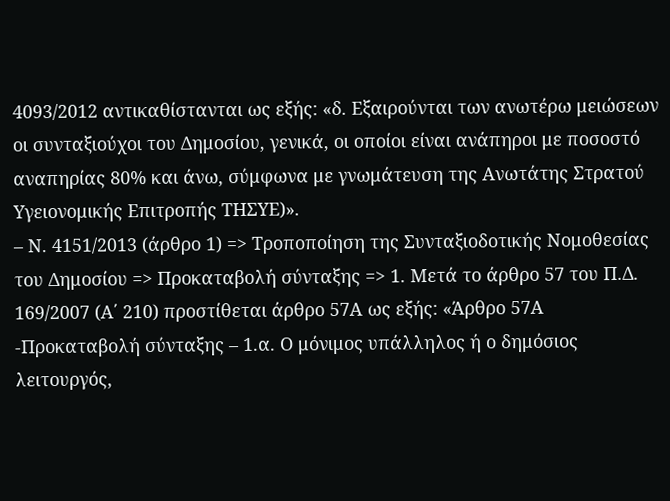4093/2012 αντικαθίστανται ως εξής: «δ. Εξαιρούνται των ανωτέρω μειώσεων οι συνταξιούχοι του Δημοσίου, γενικά, οι οποίοι είναι ανάπηροι με ποσοστό αναπηρίας 80% και άνω, σύμφωνα με γνωμάτευση της Ανωτάτης Στρατού Υγειονομικής Επιτροπής ΤΗΣΥΕ)».
– Ν. 4151/2013 (άρθρο 1) => Τροποποίηση της Συνταξιοδοτικής Νομοθεσίας του Δημοσίου => Προκαταβολή σύνταξης => 1. Μετά το άρθρο 57 του Π.Δ. 169/2007 (Α΄ 210) προστίθεται άρθρο 57Α ως εξής: «Άρθρο 57Α -Προκαταβολή σύνταξης – 1.α. Ο μόνιμος υπάλληλος ή ο δημόσιος λειτουργός,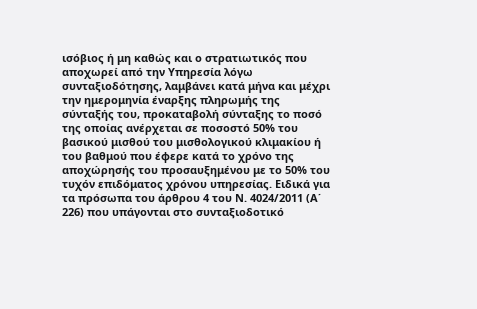ισόβιος ή μη καθώς και ο στρατιωτικός που αποχωρεί από την Υπηρεσία λόγω συνταξιοδότησης, λαμβάνει κατά μήνα και μέχρι την ημερομηνία έναρξης πληρωμής της σύνταξής του, προκαταβολή σύνταξης το ποσό της οποίας ανέρχεται σε ποσοστό 50% του βασικού μισθού του μισθολογικού κλιμακίου ή του βαθμού που έφερε κατά το χρόνο της αποχώρησής του προσαυξημένου με το 50% του τυχόν επιδόματος χρόνου υπηρεσίας. Ειδικά για τα πρόσωπα του άρθρου 4 του Ν. 4024/2011 (Α΄ 226) που υπάγονται στο συνταξιοδοτικό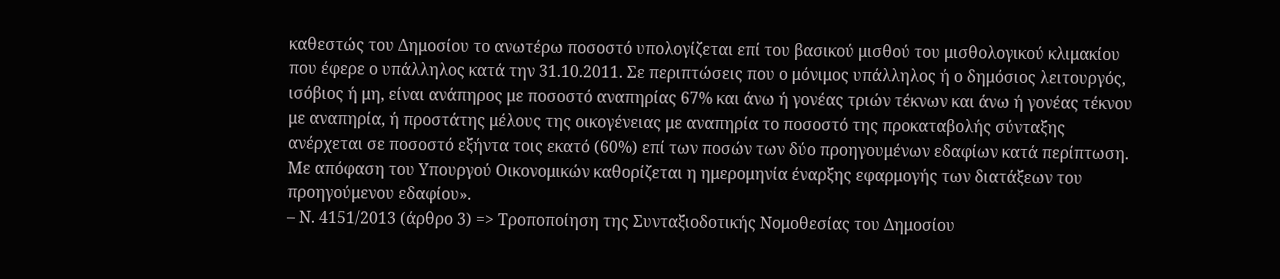καθεστώς του Δημοσίου το ανωτέρω ποσοστό υπολογίζεται επί του βασικού μισθού του μισθολογικού κλιμακίου που έφερε ο υπάλληλος κατά την 31.10.2011. Σε περιπτώσεις που ο μόνιμος υπάλληλος ή ο δημόσιος λειτουργός, ισόβιος ή μη, είναι ανάπηρος με ποσοστό αναπηρίας 67% και άνω ή γονέας τριών τέκνων και άνω ή γονέας τέκνου με αναπηρία, ή προστάτης μέλους της οικογένειας με αναπηρία το ποσοστό της προκαταβολής σύνταξης ανέρχεται σε ποσοστό εξήντα τοις εκατό (60%) επί των ποσών των δύο προηγουμένων εδαφίων κατά περίπτωση. Με απόφαση του Υπουργού Οικονομικών καθορίζεται η ημερομηνία έναρξης εφαρμογής των διατάξεων του προηγούμενου εδαφίου».
– Ν. 4151/2013 (άρθρο 3) => Τροποποίηση της Συνταξιοδοτικής Νομοθεσίας του Δημοσίου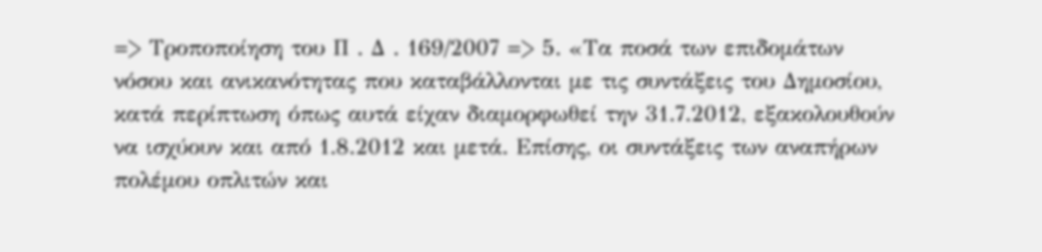=> Τροποποίηση του Π . Δ . 169/2007 => 5. «Τα ποσά των επιδομάτων νόσου και ανικανότητας που καταβάλλονται με τις συντάξεις του Δημοσίου, κατά περίπτωση όπως αυτά είχαν διαμορφωθεί την 31.7.2012, εξακολουθούν να ισχύουν και από 1.8.2012 και μετά. Επίσης, οι συντάξεις των αναπήρων πολέμου οπλιτών και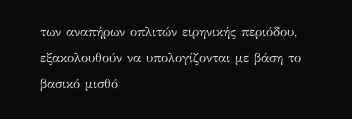των αναπήρων οπλιτών ειρηνικής περιόδου, εξακολουθούν να υπολογίζονται με βάση το βασικό μισθό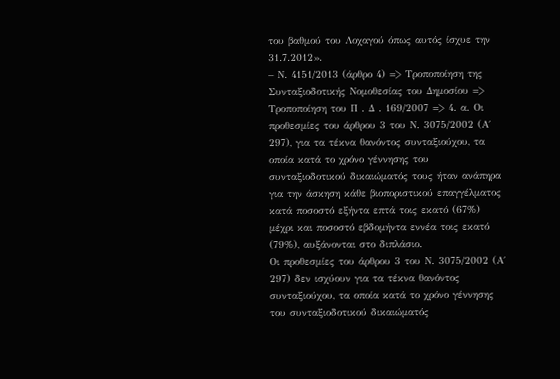του βαθμού του Λοχαγού όπως αυτός ίσχυε την 31.7.2012».
– Ν. 4151/2013 (άρθρο 4) => Τροποποίηση της Συνταξιοδοτικής Νομοθεσίας του Δημοσίου => Τροποποίηση του Π . Δ . 169/2007 => 4. α. Οι προθεσμίες του άρθρου 3 του Ν. 3075/2002 (Α΄ 297), για τα τέκνα θανόντος συνταξιούχου, τα οποία κατά το χρόνο γέννησης του συνταξιοδοτικού δικαιώματός τους ήταν ανάπηρα για την άσκηση κάθε βιοποριστικού επαγγέλματος κατά ποσοστό εξήντα επτά τοις εκατό (67%) μέχρι και ποσοστό εβδομήντα εννέα τοις εκατό (79%), αυξάνονται στο διπλάσιο.
Οι προθεσμίες του άρθρου 3 του Ν. 3075/2002 (Α΄ 297) δεν ισχύουν για τα τέκνα θανόντος συνταξιούχου, τα οποία κατά το χρόνο γέννησης του συνταξιοδοτικού δικαιώματός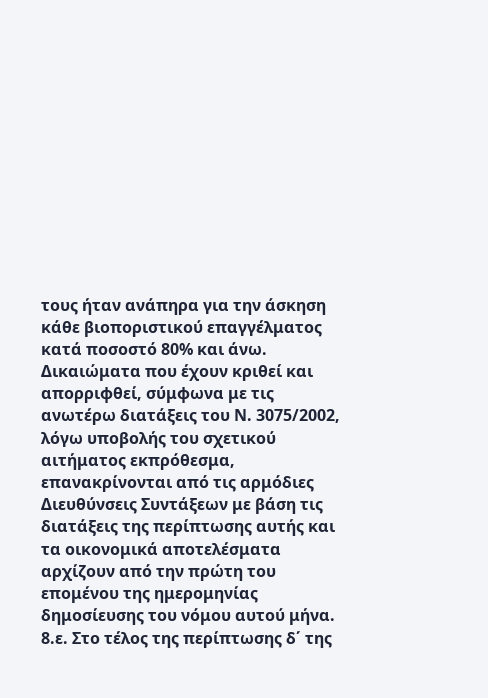τους ήταν ανάπηρα για την άσκηση κάθε βιοποριστικού επαγγέλματος κατά ποσοστό 80% και άνω.
Δικαιώματα που έχουν κριθεί και απορριφθεί, σύμφωνα με τις ανωτέρω διατάξεις του Ν. 3075/2002, λόγω υποβολής του σχετικού αιτήματος εκπρόθεσμα, επανακρίνονται από τις αρμόδιες Διευθύνσεις Συντάξεων με βάση τις διατάξεις της περίπτωσης αυτής και τα οικονομικά αποτελέσματα αρχίζουν από την πρώτη του επομένου της ημερομηνίας δημοσίευσης του νόμου αυτού μήνα.
8.ε. Στο τέλος της περίπτωσης δ΄ της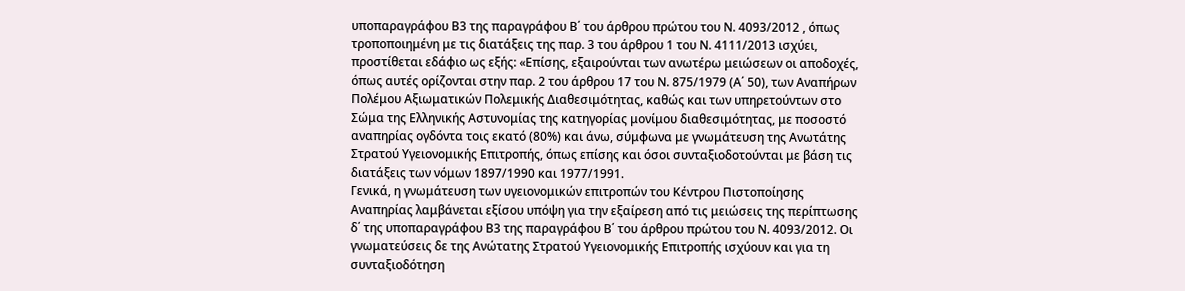υποπαραγράφου Β3 της παραγράφου Β΄ του άρθρου πρώτου του Ν. 4093/2012 , όπως τροποποιημένη με τις διατάξεις της παρ. 3 του άρθρου 1 του Ν. 4111/2013 ισχύει, προστίθεται εδάφιο ως εξής: «Επίσης, εξαιρούνται των ανωτέρω μειώσεων οι αποδοχές, όπως αυτές ορίζονται στην παρ. 2 του άρθρου 17 του Ν. 875/1979 (Α΄ 50), των Αναπήρων Πολέμου Αξιωματικών Πολεμικής Διαθεσιμότητας, καθώς και των υπηρετούντων στο Σώμα της Ελληνικής Αστυνομίας της κατηγορίας μονίμου διαθεσιμότητας, με ποσοστό αναπηρίας ογδόντα τοις εκατό (80%) και άνω, σύμφωνα με γνωμάτευση της Ανωτάτης Στρατού Υγειονομικής Επιτροπής, όπως επίσης και όσοι συνταξιοδοτούνται με βάση τις διατάξεις των νόμων 1897/1990 και 1977/1991.
Γενικά, η γνωμάτευση των υγειονομικών επιτροπών του Κέντρου Πιστοποίησης Αναπηρίας λαμβάνεται εξίσου υπόψη για την εξαίρεση από τις μειώσεις της περίπτωσης δ΄ της υποπαραγράφου Β3 της παραγράφου Β΄ του άρθρου πρώτου του Ν. 4093/2012. Οι
γνωματεύσεις δε της Ανώτατης Στρατού Υγειονομικής Επιτροπής ισχύουν και για τη συνταξιοδότηση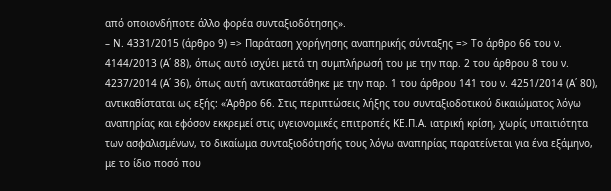από οποιονδήποτε άλλο φορέα συνταξιοδότησης».
– Ν. 4331/2015 (άρθρο 9) => Παράταση χορήγησης αναπηρικής σύνταξης => Το άρθρο 66 του ν. 4144/2013 (Α΄ 88), όπως αυτό ισχύει μετά τη συμπλήρωσή του με την παρ. 2 του άρθρου 8 του ν. 4237/2014 (Α΄ 36), όπως αυτή αντικαταστάθηκε με την παρ. 1 του άρθρου 141 του ν. 4251/2014 (Α΄ 80), αντικαθίσταται ως εξής: «Άρθρο 66. Στις περιπτώσεις λήξης του συνταξιοδοτικού δικαιώματος λόγω αναπηρίας και εφόσον εκκρεμεί στις υγειονομικές επιτροπές ΚΕ.Π.Α. ιατρική κρίση, χωρίς υπαιτιότητα των ασφαλισμένων, το δικαίωμα συνταξιοδότησής τους λόγω αναπηρίας παρατείνεται για ένα εξάμηνο, με το ίδιο ποσό που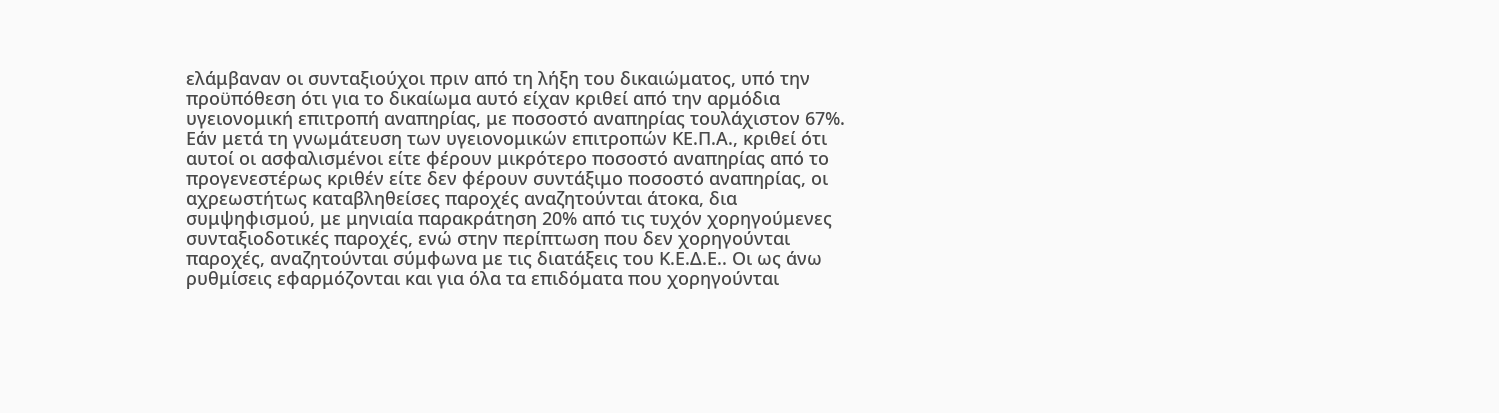ελάμβαναν οι συνταξιούχοι πριν από τη λήξη του δικαιώματος, υπό την προϋπόθεση ότι για το δικαίωμα αυτό είχαν κριθεί από την αρμόδια υγειονομική επιτροπή αναπηρίας, με ποσοστό αναπηρίας τουλάχιστον 67%. Εάν μετά τη γνωμάτευση των υγειονομικών επιτροπών ΚΕ.Π.Α., κριθεί ότι αυτοί οι ασφαλισμένοι είτε φέρουν μικρότερο ποσοστό αναπηρίας από το προγενεστέρως κριθέν είτε δεν φέρουν συντάξιμο ποσοστό αναπηρίας, οι αχρεωστήτως καταβληθείσες παροχές αναζητούνται άτοκα, δια συμψηφισμού, με μηνιαία παρακράτηση 20% από τις τυχόν χορηγούμενες συνταξιοδοτικές παροχές, ενώ στην περίπτωση που δεν χορηγούνται παροχές, αναζητούνται σύμφωνα με τις διατάξεις του Κ.Ε.Δ.Ε.. Οι ως άνω ρυθμίσεις εφαρμόζονται και για όλα τα επιδόματα που χορηγούνται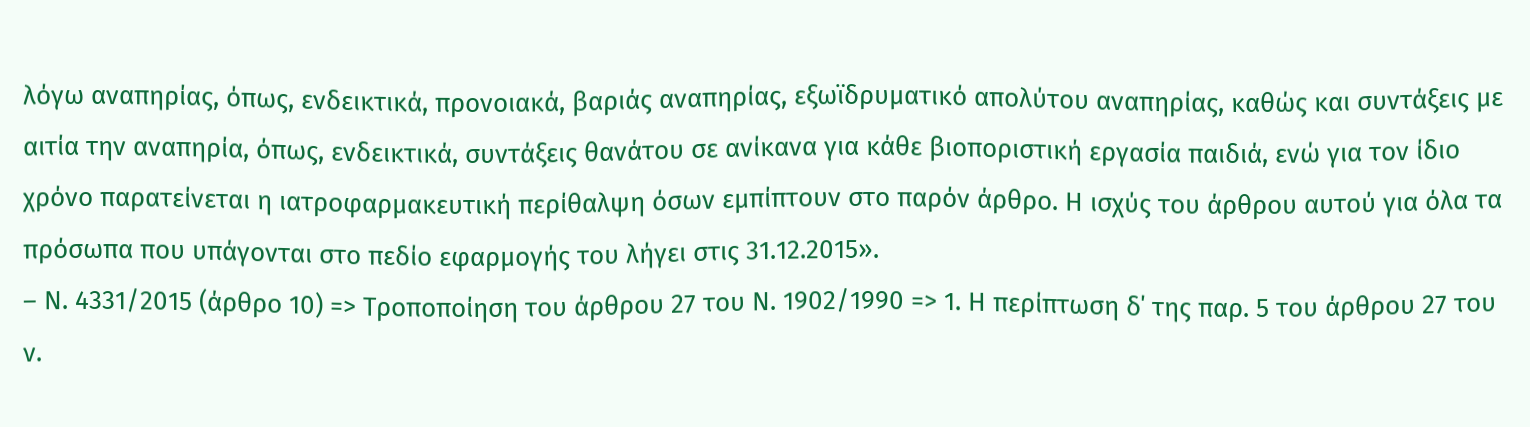λόγω αναπηρίας, όπως, ενδεικτικά, προνοιακά, βαριάς αναπηρίας, εξωϊδρυματικό απολύτου αναπηρίας, καθώς και συντάξεις με αιτία την αναπηρία, όπως, ενδεικτικά, συντάξεις θανάτου σε ανίκανα για κάθε βιοποριστική εργασία παιδιά, ενώ για τον ίδιο χρόνο παρατείνεται η ιατροφαρμακευτική περίθαλψη όσων εμπίπτουν στο παρόν άρθρο. Η ισχύς του άρθρου αυτού για όλα τα πρόσωπα που υπάγονται στο πεδίο εφαρμογής του λήγει στις 31.12.2015».
– Ν. 4331/2015 (άρθρο 10) => Τροποποίηση του άρθρου 27 του Ν. 1902/1990 => 1. Η περίπτωση δ΄ της παρ. 5 του άρθρου 27 του ν.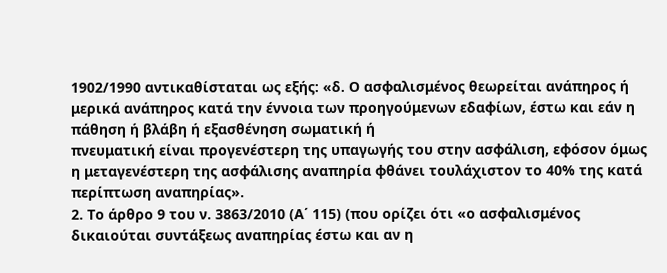1902/1990 αντικαθίσταται ως εξής: «δ. Ο ασφαλισμένος θεωρείται ανάπηρος ή μερικά ανάπηρος κατά την έννοια των προηγούμενων εδαφίων, έστω και εάν η πάθηση ή βλάβη ή εξασθένηση σωματική ή
πνευματική είναι προγενέστερη της υπαγωγής του στην ασφάλιση, εφόσον όμως η μεταγενέστερη της ασφάλισης αναπηρία φθάνει τουλάχιστον το 40% της κατά περίπτωση αναπηρίας».
2. Το άρθρο 9 του ν. 3863/2010 (Α΄ 115) (που ορίζει ότι «ο ασφαλισμένος δικαιούται συντάξεως αναπηρίας έστω και αν η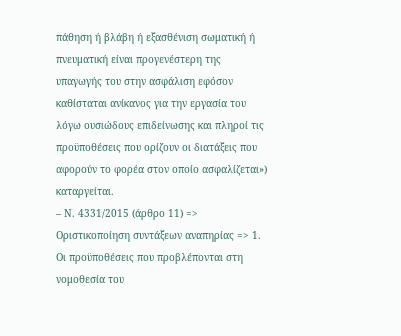πάθηση ή βλάβη ή εξασθένιση σωματική ή πνευματική είναι προγενέστερη της υπαγωγής του στην ασφάλιση εφόσον καθίσταται ανίκανος για την εργασία του λόγω ουσιώδους επιδείνωσης και πληροί τις προϋποθέσεις που ορίζουν οι διατάξεις που αφορούν το φορέα στον οποίο ασφαλίζεται») καταργείται.
– Ν. 4331/2015 (άρθρο 11) => Οριστικοποίηση συντάξεων αναπηρίας => 1. Οι προϋποθέσεις που προβλέπονται στη νομοθεσία του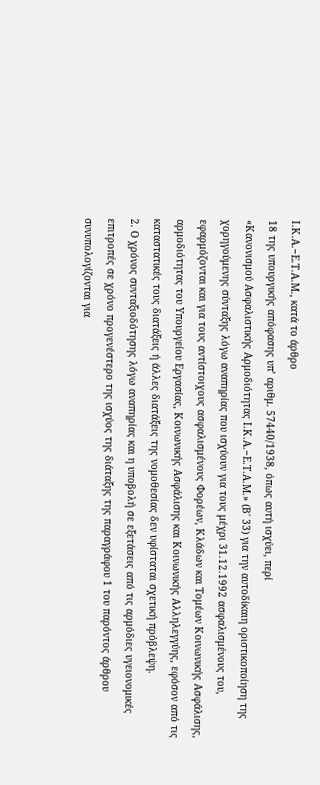Ι.Κ.Α.−Ε.Τ.Α.Μ., κατά το άρθρο
18 της υπουργικής απόφασης υπ’ αριθμ. 57440/1938, όπως αυτή ισχύει, περί
«Κανονισμού Ασφαλιστικής Αρμοδιότητας Ι.Κ.Α.−Ε.Τ.Α.Μ.» (Β΄ 33) για την αυτοδίκαιη οριστικοποίηση της χορηγούμενης σύνταξης λόγω αναπηρίας που ισχύουν για τους μέχρι 31.12.1992 ασφαλισμένους του, εφαρμόζονται και για τους αντίστοιχους ασφαλισμένους Φορέων, Κλάδων και Τομέων Κοινωνικής Ασφάλισης, αρμοδιότητας του Υπουργείου Εργασίας, Κοινωνικής Ασφάλισης και Κοινωνικής Αλληλεγγύης, εφόσον από τις καταστατικές τους διατάξεις ή άλλες διατάξεις της νομοθεσίας δεν υφίσταται σχετική πρόβλεψη.
2. Ο χρόνος συνταξιοδότησης λόγω αναπηρίας και η υποβολή σε εξετάσεις από τις αρμόδιες υγειονομικές επιτροπές σε χρόνο προγενέστερο της ισχύος της διάταξης της παραγράφου 1 του παρόντος άρθρου συνυπολογίζονται για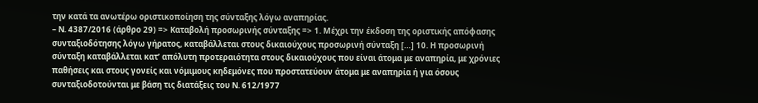την κατά τα ανωτέρω οριστικοποίηση της σύνταξης λόγω αναπηρίας.
– Ν. 4387/2016 (άρθρο 29) => Καταβολή προσωρινής σύνταξης => 1. Μέχρι την έκδοση της οριστικής απόφασης συνταξιοδότησης λόγω γήρατος, καταβάλλεται στους δικαιούχους προσωρινή σύνταξη […] 10. Η προσωρινή σύνταξη καταβάλλεται κατ’ απόλυτη προτεραιότητα στους δικαιούχους που είναι άτομα με αναπηρία, με χρόνιες παθήσεις και στους γονείς και νόμιμους κηδεμόνες που προστατεύουν άτομα με αναπηρία ή για όσους συνταξιοδοτούνται με βάση τις διατάξεις του Ν. 612/1977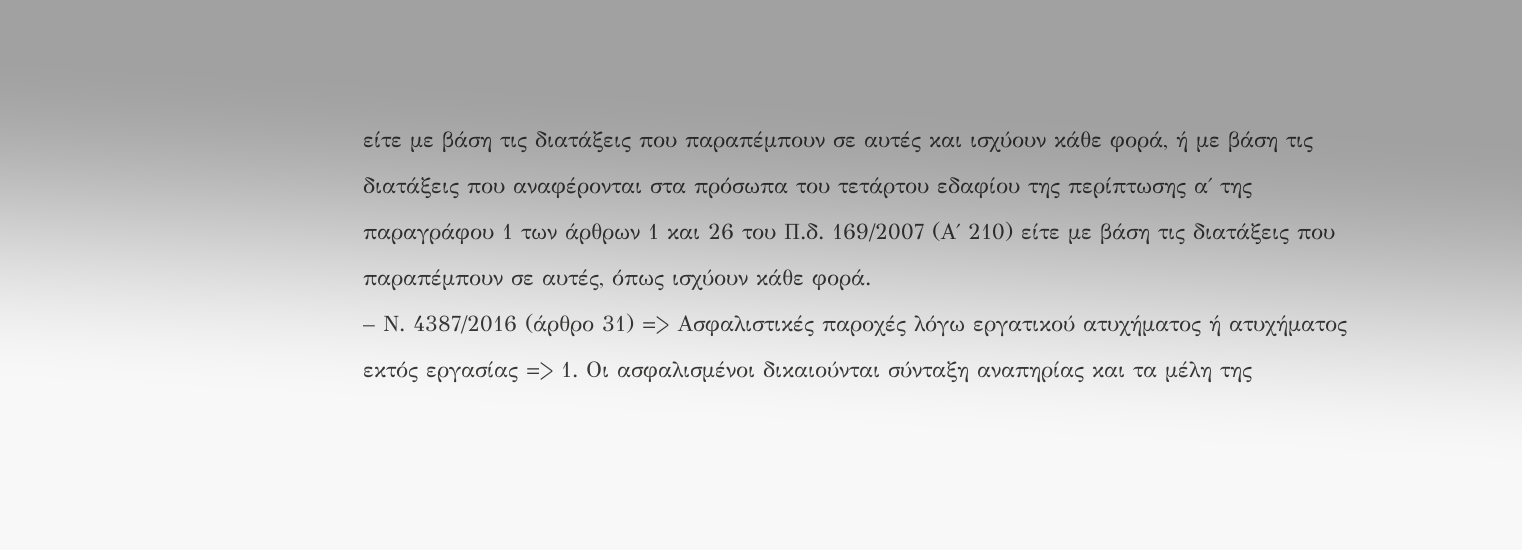είτε με βάση τις διατάξεις που παραπέμπουν σε αυτές και ισχύουν κάθε φορά, ή με βάση τις διατάξεις που αναφέρονται στα πρόσωπα του τετάρτου εδαφίου της περίπτωσης α΄ της παραγράφου 1 των άρθρων 1 και 26 του Π.δ. 169/2007 (Α΄ 210) είτε με βάση τις διατάξεις που παραπέμπουν σε αυτές, όπως ισχύουν κάθε φορά.
– Ν. 4387/2016 (άρθρο 31) => Ασφαλιστικές παροχές λόγω εργατικού ατυχήματος ή ατυχήματος εκτός εργασίας => 1. Οι ασφαλισμένοι δικαιούνται σύνταξη αναπηρίας και τα μέλη της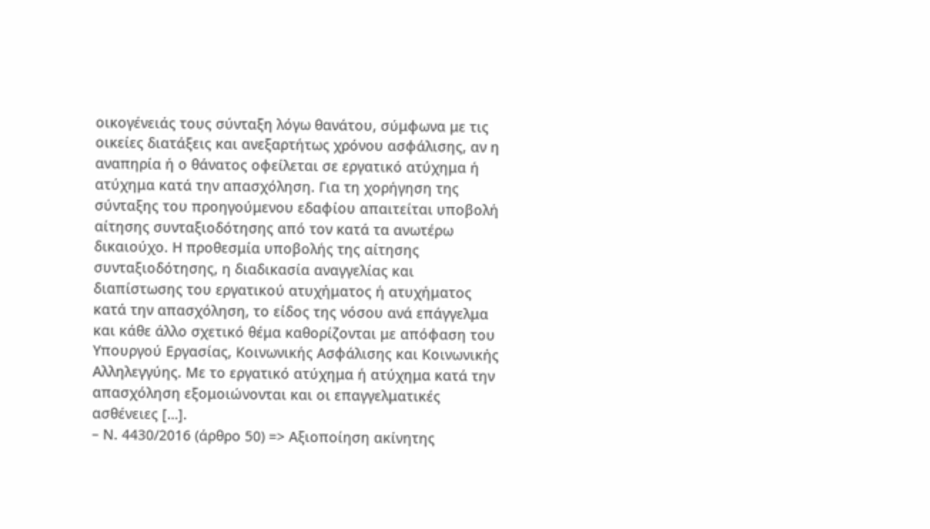οικογένειάς τους σύνταξη λόγω θανάτου, σύμφωνα με τις οικείες διατάξεις και ανεξαρτήτως χρόνου ασφάλισης, αν η αναπηρία ή ο θάνατος οφείλεται σε εργατικό ατύχημα ή ατύχημα κατά την απασχόληση. Για τη χορήγηση της σύνταξης του προηγούμενου εδαφίου απαιτείται υποβολή αίτησης συνταξιοδότησης από τον κατά τα ανωτέρω δικαιούχο. Η προθεσμία υποβολής της αίτησης συνταξιοδότησης, η διαδικασία αναγγελίας και διαπίστωσης του εργατικού ατυχήματος ή ατυχήματος κατά την απασχόληση, το είδος της νόσου ανά επάγγελμα και κάθε άλλο σχετικό θέμα καθορίζονται με απόφαση του Υπουργού Εργασίας, Κοινωνικής Ασφάλισης και Κοινωνικής Αλληλεγγύης. Με το εργατικό ατύχημα ή ατύχημα κατά την απασχόληση εξομοιώνονται και οι επαγγελματικές ασθένειες […].
– Ν. 4430/2016 (άρθρο 50) => Αξιοποίηση ακίνητης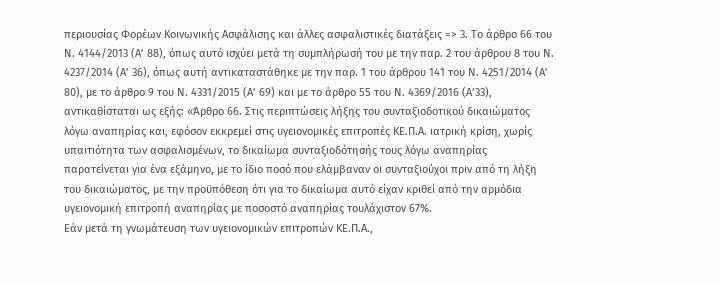περιουσίας Φορέων Κοινωνικής Ασφάλισης και άλλες ασφαλιστικές διατάξεις => 3. Το άρθρο 66 του Ν. 4144/2013 (Α’ 88), όπως αυτό ισχύει μετά τη συμπλήρωσή του με την παρ. 2 του άρθρου 8 του Ν. 4237/2014 (Α’ 36), όπως αυτή αντικαταστάθηκε με την παρ. 1 του άρθρου 141 του Ν. 4251/2014 (Α’ 80), με το άρθρο 9 του Ν. 4331/2015 (Α’ 69) και με το άρθρο 55 του Ν. 4369/2016 (Α’33), αντικαθίσταται ως εξής: «Άρθρο 66. Στις περιπτώσεις λήξης του συνταξιοδοτικού δικαιώματος λόγω αναπηρίας και, εφόσον εκκρεμεί στις υγειονομικές επιτροπές ΚΕ.Π.Α. ιατρική κρίση, χωρίς υπαιτιότητα των ασφαλισμένων, το δικαίωμα συνταξιοδότησής τους λόγω αναπηρίας παρατείνεται για ένα εξάμηνο, με το ίδιο ποσό που ελάμβαναν οι συνταξιούχοι πριν από τη λήξη του δικαιώματος, με την προϋπόθεση ότι για το δικαίωμα αυτό είχαν κριθεί από την αρμόδια υγειονομική επιτροπή αναπηρίας με ποσοστό αναπηρίας τουλάχιστον 67%.
Εάν μετά τη γνωμάτευση των υγειονομικών επιτροπών ΚΕ.Π.Α.,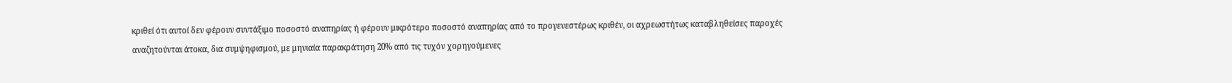κριθεί ότι αυτοί δεν φέρουν συντάξιμο ποσοστό αναπηρίας ή φέρουν μικρότερο ποσοστό αναπηρίας από το προγενεστέρως κριθέν, οι αχρεωστήτως καταβληθείσες παροχές αναζητούνται άτοκα, δια συμψηφισμού, με μηνιαία παρακράτηση 20% από τις τυχόν χορηγούμενες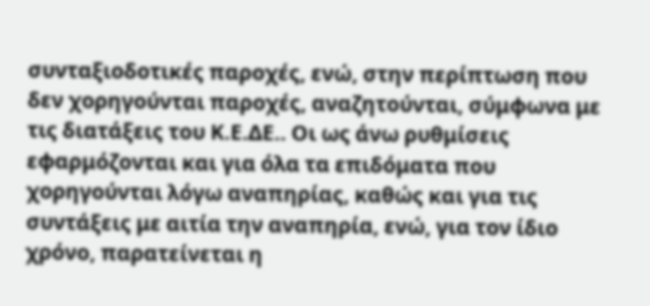συνταξιοδοτικές παροχές, ενώ, στην περίπτωση που δεν χορηγούνται παροχές, αναζητούνται, σύμφωνα με τις διατάξεις του Κ.Ε.ΔΕ.. Οι ως άνω ρυθμίσεις εφαρμόζονται και για όλα τα επιδόματα που χορηγούνται λόγω αναπηρίας, καθώς και για τις συντάξεις με αιτία την αναπηρία, ενώ, για τον ίδιο χρόνο, παρατείνεται η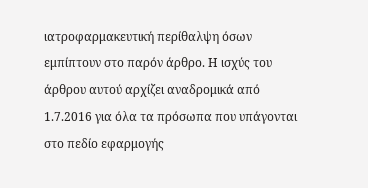ιατροφαρμακευτική περίθαλψη όσων εμπίπτουν στο παρόν άρθρο. Η ισχύς του άρθρου αυτού αρχίζει αναδρομικά από 1.7.2016 για όλα τα πρόσωπα που υπάγονται στο πεδίο εφαρμογής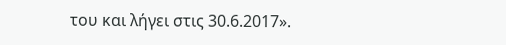του και λήγει στις 30.6.2017».